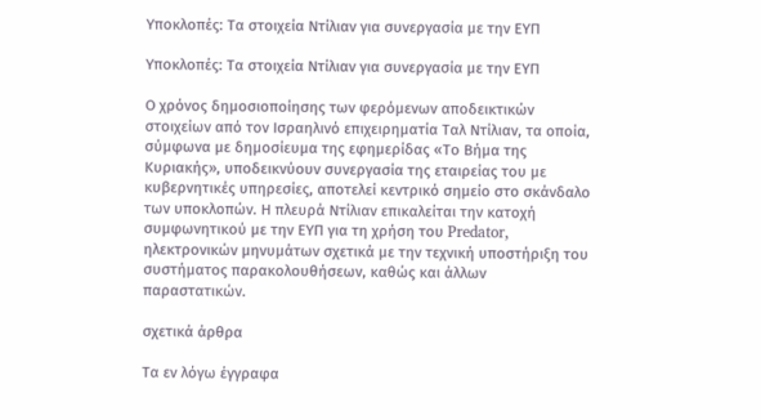Υποκλοπές: Τα στοιχεία Ντίλιαν για συνεργασία με την ΕΥΠ

Υποκλοπές: Τα στοιχεία Ντίλιαν για συνεργασία με την ΕΥΠ

Ο χρόνος δημοσιοποίησης των φερόμενων αποδεικτικών στοιχείων από τον Ισραηλινό επιχειρηματία Ταλ Ντίλιαν, τα οποία, σύμφωνα με δημοσίευμα της εφημερίδας «Το Βήμα της Κυριακής», υποδεικνύουν συνεργασία της εταιρείας του με κυβερνητικές υπηρεσίες, αποτελεί κεντρικό σημείο στο σκάνδαλο των υποκλοπών. Η πλευρά Ντίλιαν επικαλείται την κατοχή συμφωνητικού με την ΕΥΠ για τη χρήση του Predator, ηλεκτρονικών μηνυμάτων σχετικά με την τεχνική υποστήριξη του συστήματος παρακολουθήσεων, καθώς και άλλων παραστατικών.

σχετικά άρθρα

Τα εν λόγω έγγραφα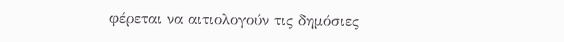φέρεται να αιτιολογούν τις δημόσιες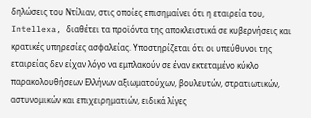δηλώσεις του Ντίλιαν, στις οποίες επισημαίνει ότι η εταιρεία του, Intellexa, διαθέτει τα προϊόντα της αποκλειστικά σε κυβερνήσεις και κρατικές υπηρεσίες ασφαλείας. Υποστηρίζεται ότι οι υπεύθυνοι της εταιρείας δεν είχαν λόγο να εμπλακούν σε έναν εκτεταμένο κύκλο παρακολουθήσεων Ελλήνων αξιωματούχων, βουλευτών, στρατιωτικών, αστυνομικών και επιχειρηματιών, ειδικά λίγες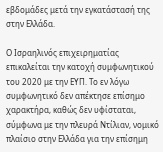εβδομάδες μετά την εγκατάστασή της στην Ελλάδα.

Ο Ισραηλινός επιχειρηματίας επικαλείται την κατοχή συμφωνητικού του 2020 με την ΕΥΠ. Το εν λόγω συμφωνητικό δεν απέκτησε επίσημο χαρακτήρα, καθώς δεν υφίσταται, σύμφωνα με την πλευρά Ντίλιαν, νομικό πλαίσιο στην Ελλάδα για την επίσημη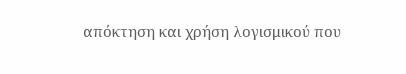απόκτηση και χρήση λογισμικού που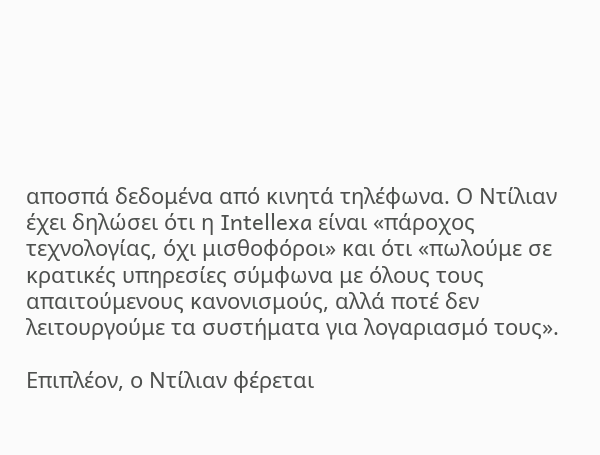αποσπά δεδομένα από κινητά τηλέφωνα. Ο Ντίλιαν έχει δηλώσει ότι η Intellexa είναι «πάροχος τεχνολογίας, όχι μισθοφόροι» και ότι «πωλούμε σε κρατικές υπηρεσίες σύμφωνα με όλους τους απαιτούμενους κανονισμούς, αλλά ποτέ δεν λειτουργούμε τα συστήματα για λογαριασμό τους».

Επιπλέον, ο Ντίλιαν φέρεται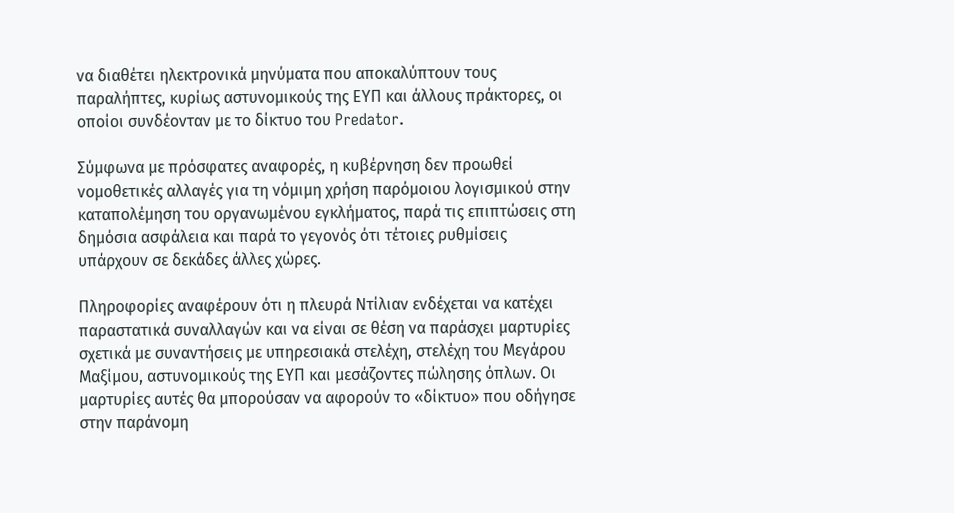να διαθέτει ηλεκτρονικά μηνύματα που αποκαλύπτουν τους παραλήπτες, κυρίως αστυνομικούς της ΕΥΠ και άλλους πράκτορες, οι οποίοι συνδέονταν με το δίκτυο του Predator.

Σύμφωνα με πρόσφατες αναφορές, η κυβέρνηση δεν προωθεί νομοθετικές αλλαγές για τη νόμιμη χρήση παρόμοιου λογισμικού στην καταπολέμηση του οργανωμένου εγκλήματος, παρά τις επιπτώσεις στη δημόσια ασφάλεια και παρά το γεγονός ότι τέτοιες ρυθμίσεις υπάρχουν σε δεκάδες άλλες χώρες.

Πληροφορίες αναφέρουν ότι η πλευρά Ντίλιαν ενδέχεται να κατέχει παραστατικά συναλλαγών και να είναι σε θέση να παράσχει μαρτυρίες σχετικά με συναντήσεις με υπηρεσιακά στελέχη, στελέχη του Μεγάρου Μαξίμου, αστυνομικούς της ΕΥΠ και μεσάζοντες πώλησης όπλων. Οι μαρτυρίες αυτές θα μπορούσαν να αφορούν το «δίκτυο» που οδήγησε στην παράνομη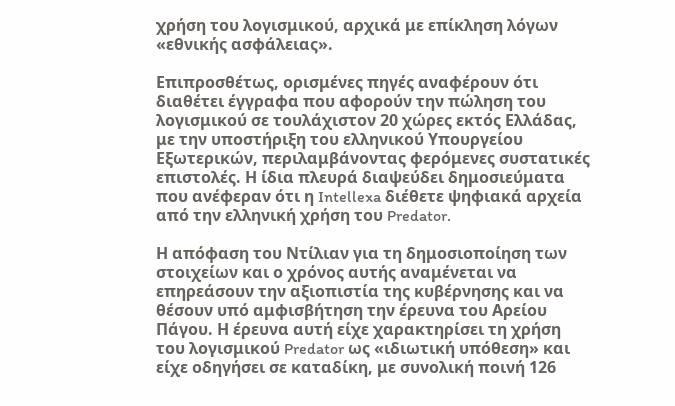χρήση του λογισμικού, αρχικά με επίκληση λόγων «εθνικής ασφάλειας».

Επιπροσθέτως, ορισμένες πηγές αναφέρουν ότι διαθέτει έγγραφα που αφορούν την πώληση του λογισμικού σε τουλάχιστον 20 χώρες εκτός Ελλάδας, με την υποστήριξη του ελληνικού Υπουργείου Εξωτερικών, περιλαμβάνοντας φερόμενες συστατικές επιστολές. Η ίδια πλευρά διαψεύδει δημοσιεύματα που ανέφεραν ότι η Intellexa διέθετε ψηφιακά αρχεία από την ελληνική χρήση του Predator.

Η απόφαση του Ντίλιαν για τη δημοσιοποίηση των στοιχείων και ο χρόνος αυτής αναμένεται να επηρεάσουν την αξιοπιστία της κυβέρνησης και να θέσουν υπό αμφισβήτηση την έρευνα του Αρείου Πάγου. Η έρευνα αυτή είχε χαρακτηρίσει τη χρήση του λογισμικού Predator ως «ιδιωτική υπόθεση» και είχε οδηγήσει σε καταδίκη, με συνολική ποινή 126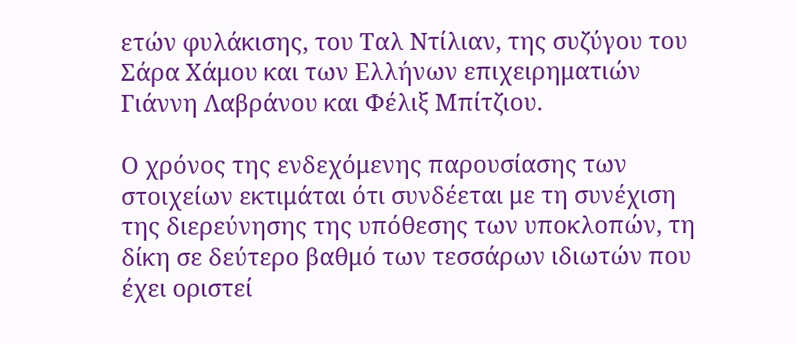ετών φυλάκισης, του Ταλ Ντίλιαν, της συζύγου του Σάρα Χάμου και των Ελλήνων επιχειρηματιών Γιάννη Λαβράνου και Φέλιξ Μπίτζιου.

Ο χρόνος της ενδεχόμενης παρουσίασης των στοιχείων εκτιμάται ότι συνδέεται με τη συνέχιση της διερεύνησης της υπόθεσης των υποκλοπών, τη δίκη σε δεύτερο βαθμό των τεσσάρων ιδιωτών που έχει οριστεί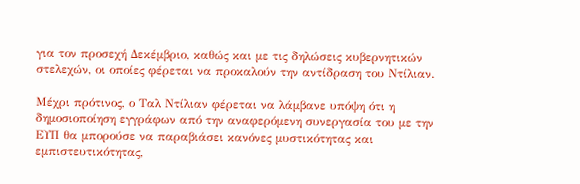για τον προσεχή Δεκέμβριο, καθώς και με τις δηλώσεις κυβερνητικών στελεχών, οι οποίες φέρεται να προκαλούν την αντίδραση του Ντίλιαν.

Μέχρι πρότινος, ο Ταλ Ντίλιαν φέρεται να λάμβανε υπόψη ότι η δημοσιοποίηση εγγράφων από την αναφερόμενη συνεργασία του με την ΕΥΠ θα μπορούσε να παραβιάσει κανόνες μυστικότητας και εμπιστευτικότητας,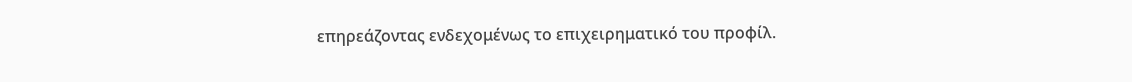επηρεάζοντας ενδεχομένως το επιχειρηματικό του προφίλ.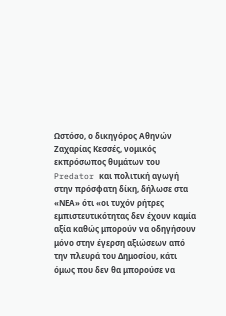Ωστόσο, ο δικηγόρος Αθηνών Ζαχαρίας Κεσσές, νομικός εκπρόσωπος θυμάτων του Predator και πολιτική αγωγή στην πρόσφατη δίκη, δήλωσε στα «ΝΕΑ» ότι «οι τυχόν ρήτρες εμπιστευτικότητας δεν έχουν καμία αξία καθώς μπορούν να οδηγήσουν μόνο στην έγερση αξιώσεων από την πλευρά του Δημοσίου, κάτι όμως που δεν θα μπορούσε να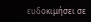ευδοκιμήσει σε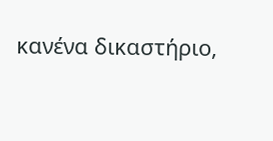κανένα δικαστήριο,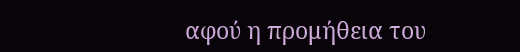αφού η προμήθεια του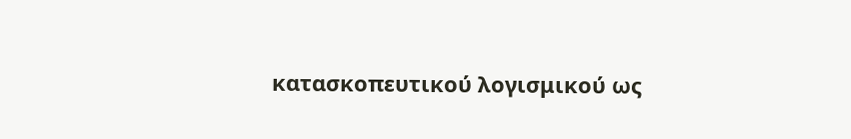κατασκοπευτικού λογισμικού ως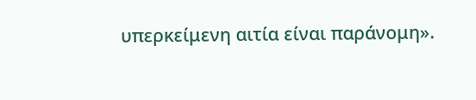υπερκείμενη αιτία είναι παράνομη».